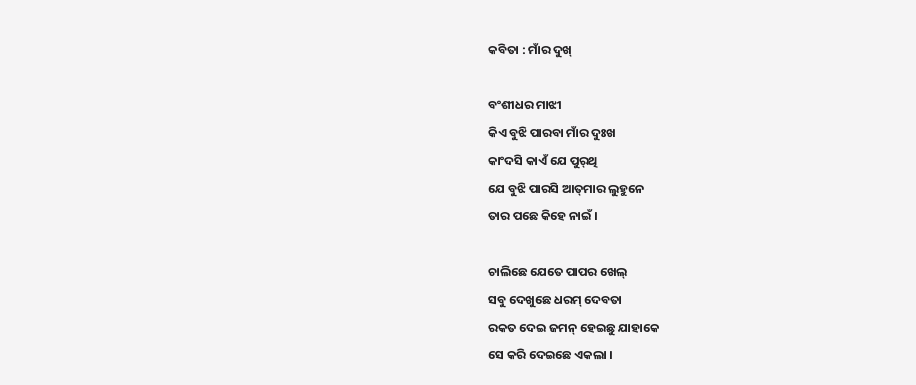କବିତା : ମାଁର ଦୁଖ୍

ବଂଶୀଧର ମାଝୀ
କିଏ ବୁଝି ପାରବା ମାଁର ଦୁଃଖ
କାଂଦସି କାଏଁ ଯେ ପୁର୍‌ଥି
ଯେ ବୁଝି ପାରସି ଆତ୍‌ମାର ଲୁହୁନେ
ତାର ପଛେ କିହେ ନାଇଁ ।

ଚାଲିଛେ ଯେତେ ପାପର ଖେଲ୍‌
ସବୁ ଦେଖୁଛେ ଧରମ୍ ଦେବତା
ରକତ ଦେଇ ଜମନ୍ ହେଇଛୁ ଯାହାକେ
ସେ କରି ଦେଇଛେ ଏକଲା ।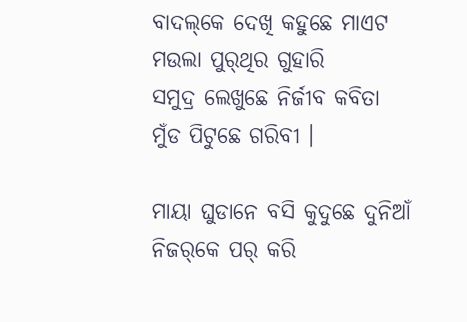ବାଦଲ୍‌କେ ଦେଖି କହୁଛେ ମାଏଟ
ମଉଲା ପୁର୍‌ଥିର ଗୁହାରି
ସମୁଦ୍ର ଲେଖୁଛେ ନିର୍ଜୀବ କବିତା
ମୁଁଡ ପିଟୁଛେ ଗରିବୀ ।

ମାୟା ଘୁଡାନେ ବସି କୁଦୁଛେ ଦୁନିଆଁ
ନିଜର୍‌କେ ପର୍‌ କରି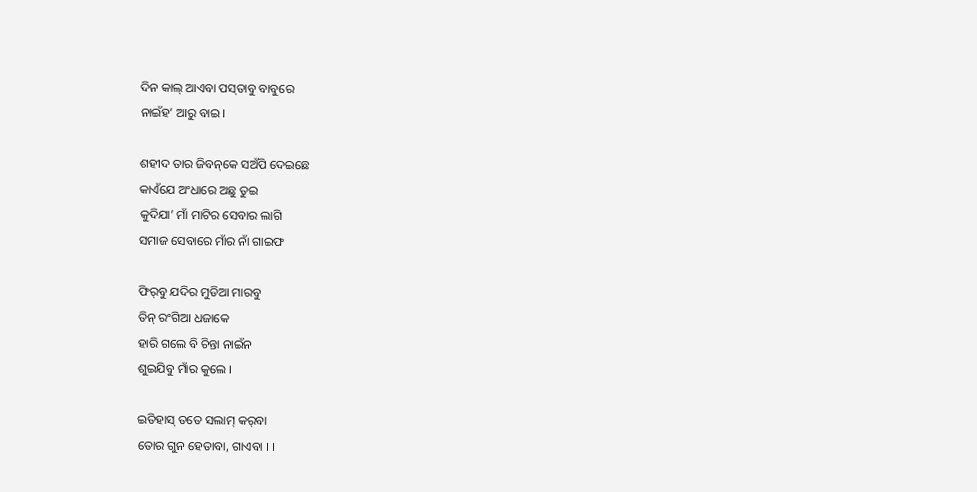ଦିନ କାଲ୍ ଆଏବା ପସ୍‌ତାବୁ ବାବୁରେ
ନାଇଁହ’ ଆରୁ ବାଇ ।

ଶହୀଦ ତାର ଜିବନ୍‌କେ ସଅଁପି ଦେଇଛେ
କାଏଁଯେ ଅଂଧାରେ ଅଛୁ ତୁଇ
କୁଦିଯା’ ମାଁ ମାଟିର ସେବାର ଲାଗି
ସମାଜ ସେବାରେ ମାଁର ନାଁ ଗାଇଫ

ଫିର୍‌ବୁ ଯଦିର ମୁଡିଆ ମାରବୁ
ତିନ୍‌ ରଂଗିଆ ଧଜାକେ
ହାରି ଗଲେ ବି ଚିନ୍ତା ନାଇଁନ
ଶୁଇଯିବୁ ମାଁର କୁଲେ ।

ଇତିହାସ୍‌ ତତେ ସଲାମ୍‌ କର୍‌ବା
ତୋର ଗୁନ ହେତାବା, ଗାଏବା । ।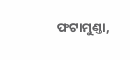ଫଟାମୁଣ୍ତା,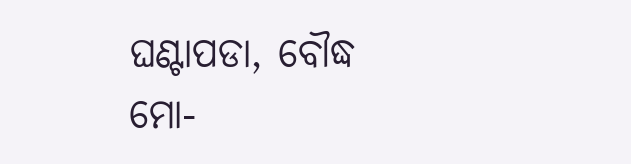ଘଣ୍ଟାପଡା, ବୌଦ୍ଧ
ମୋ‐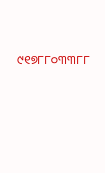୯୧୭୮୮୦୩୩୮୮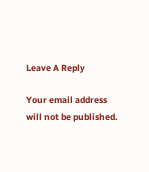Leave A Reply

Your email address will not be published.